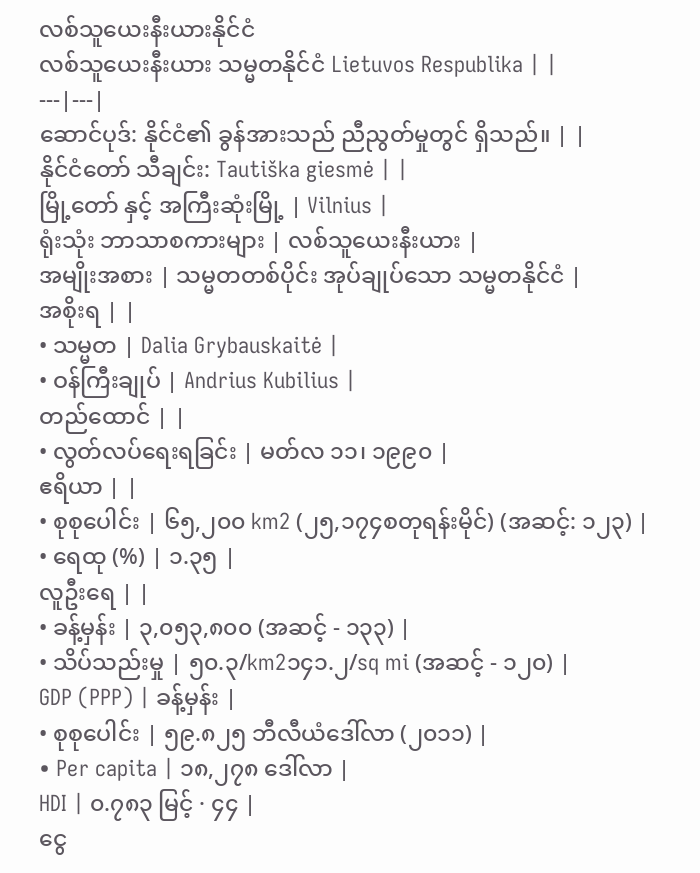လစ်သူယေးနီးယားနိုင်ငံ
လစ်သူယေးနီးယား သမ္မတနိုင်ငံ Lietuvos Respublika | |
---|---|
ဆောင်ပုဒ်: နိုင်ငံ၏ ခွန်အားသည် ညီညွတ်မှုတွင် ရှိသည်။ | |
နိုင်ငံတော် သီချင်း: Tautiška giesmė | |
မြို့တော် နှင့် အကြီးဆုံးမြို့ | Vilnius |
ရုံးသုံး ဘာသာစကားများ | လစ်သူယေးနီးယား |
အမျိုးအစား | သမ္မတတစ်ပိုင်း အုပ်ချုပ်သော သမ္မတနိုင်ငံ |
အစိုးရ | |
• သမ္မတ | Dalia Grybauskaitė |
• ဝန်ကြီးချုပ် | Andrius Kubilius |
တည်ထောင် | |
• လွတ်လပ်ရေးရခြင်း | မတ်လ ၁၁၊ ၁၉၉၀ |
ဧရိယာ | |
• စုစုပေါင်း | ၆၅,၂၀၀ km2 (၂၅,၁၇၄စတုရန်းမိုင်) (အဆင့်: ၁၂၃) |
• ရေထု (%) | ၁.၃၅ |
လူဦးရေ | |
• ခန့်မှန်း | ၃,၀၅၃,၈၀၀ (အဆင့် - ၁၃၃) |
• သိပ်သည်းမှု | ၅၀.၃/km2၁၄၁.၂/sq mi (အဆင့် - ၁၂၀) |
GDP (PPP) | ခန့်မှန်း |
• စုစုပေါင်း | ၅၉.၈၂၅ ဘီလီယံဒေါ်လာ (၂၀၁၁) |
• Per capita | ၁၈,၂၇၈ ဒေါ်လာ |
HDI | ၀.၇၈၃ မြင့် · ၄၄ |
ငွေ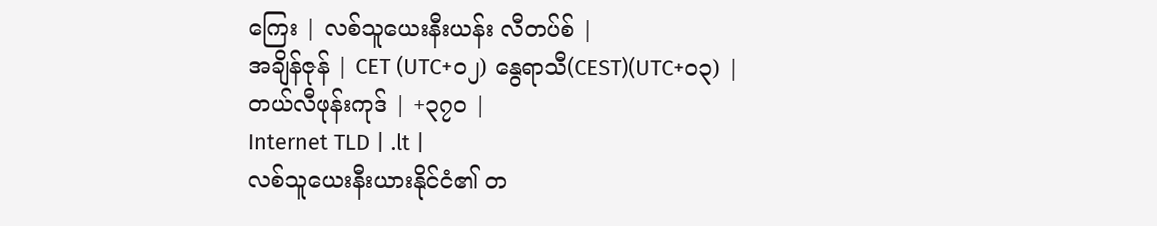ကြေး | လစ်သူယေးနီးယန်း လီတပ်စ် |
အချိန်ဇုန် | CET (UTC+၀၂) နွေရာသီ(CEST)(UTC+၀၃) |
တယ်လီဖုန်းကုဒ် | +၃၇၀ |
Internet TLD | .lt |
လစ်သူယေးနီးယားနိုင်ငံ၏ တ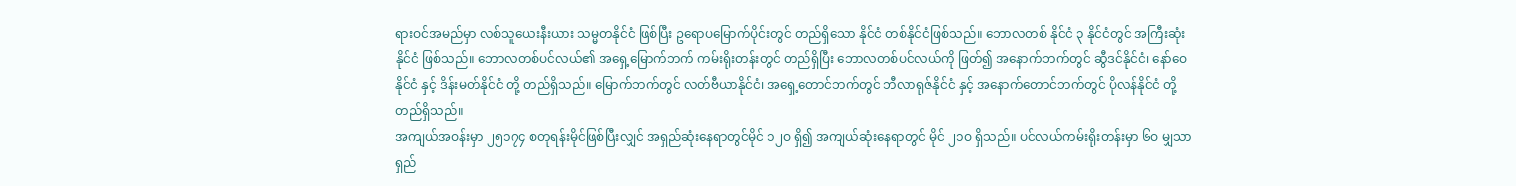ရားဝင်အမည်မှာ လစ်သူယေးနီးယား သမ္မတနိုင်ငံ ဖြစ်ပြီး ဥရောပမြောက်ပိုင်းတွင် တည်ရှိသော နိုင်ငံ တစ်နိုင်ငံဖြစ်သည်။ ဘောလတစ် နိုင်ငံ ၃ နိုင်ငံတွင် အကြီးဆုံးနိုင်ငံ ဖြစ်သည်။ ဘောလတစ်ပင်လယ်၏ အရှေ့မြောက်ဘက် ကမ်းရိုးတန်းတွင် တည်ရှိပြီး ဘောလတစ်ပင်လယ်ကို ဖြတ်၍ အနောက်ဘက်တွင် ဆွီဒင်နိုင်ငံ၊ နော်ဝေနိုင်ငံ နှင့် ဒိန်းမတ်နိုင်ငံ တို့ တည်ရှိသည်။ မြောက်ဘက်တွင် လတ်ဗီယာနိုင်ငံ၊ အရှေ့တောင်ဘက်တွင် ဘီလာရုဇ်နိုင်ငံ နှင့် အနောက်တောင်ဘက်တွင် ပိုလန်နိုင်ငံ တို့ တည်ရှိသည်။
အကျယ်အဝန်းမှာ ၂၅၁၇၄ စတုရန်းမိုင်ဖြစ်ပြီးလျှင် အရှည်ဆုံးနေရာတွင်မိုင် ၁၂ဝ ရှိ၍ အကျယ်ဆုံးနေရာတွင် မိုင် ၂၁ဝ ရှိသည်။ ပင်လယ်ကမ်းရိုးတန်းမှာ ၆ဝ မျှသာ ရှည်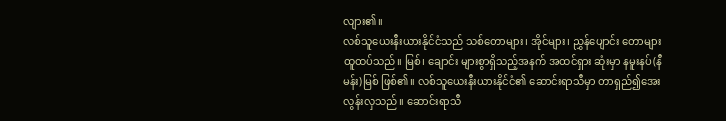လျား၏။
လစ်သူယေးနီးယားနိုင်ငံသည် သစ်တောများ၊ အိုင်များ၊ ညွှန်ပျောင်း တောများ ထူထပ်သည်။ မြစ်၊ ချောင်း များစွာရှိသည့်အနက် အထင်ရှား ဆုံးမှာ နမူးနပ်(နီမန်း)မြစ် ဖြစ်၏။ လစ်သူယေးနီးယားနိုင်ငံ၏ ဆောင်းရာသီမှာ တာရှည်၍အေးလွန်းလှသည်။ ဆောင်းရာသီ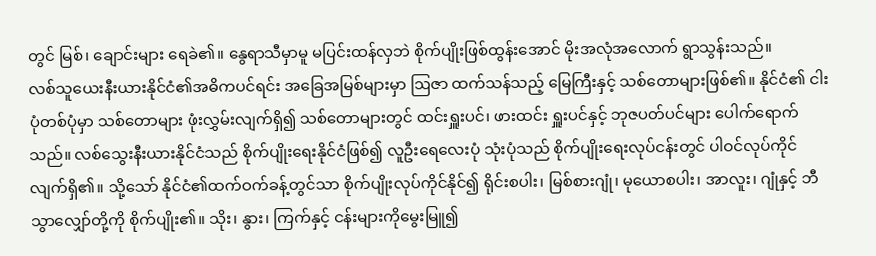တွင် မြစ်၊ ချောင်းများ ရေခဲ၏။ နွေရာသီမှာမူ မပြင်းထန်လှဘဲ စိုက်ပျိုးဖြစ်ထွန်းအောင် မိုးအလုံအလောက် ရွာသွန်းသည်။
လစ်သူယေးနီးယားနိုင်ငံ၏အဓိကပင်ရင်း အခြေအမြစ်များမှာ ဩဇာ ထက်သန်သည့် မြေကြီးနှင့် သစ်တောများဖြစ်၏။ နိုင်ငံ၏ ငါးပုံတစ်ပုံမှာ သစ်တောများ ဖုံးလွှမ်းလျက်ရှိ၍ သစ်တောများတွင် ထင်းရှူးပင်၊ ဖားထင်း ရှူးပင်နှင့် ဘုဇပတ်ပင်များ ပေါက်ရောက်သည်။ လစ်သွေးနီးယားနိုင်ငံသည် စိုက်ပျိုးရေးနိုင်ငံဖြစ်၍ လူဦးရေလေးပုံ သုံးပုံသည် စိုက်ပျိုးရေးလုပ်ငန်းတွင် ပါဝင်လုပ်ကိုင်လျက်ရှိ၏။ သို့သော် နိုင်ငံ၏ထက်ဝက်ခန့်တွင်သာ စိုက်ပျိုးလုပ်ကိုင်နိုင်၍ ရိုင်းစပါး၊ မြစ်စားဂျုံ၊ မုယောစပါး၊ အာလူး၊ ဂျုံနှင့် ဘီသွာလျှော်တို့ကို စိုက်ပျိုး၏။ သိုး၊ နွား၊ ကြက်နှင့် ငန်းများကိုမွေးမြူ၍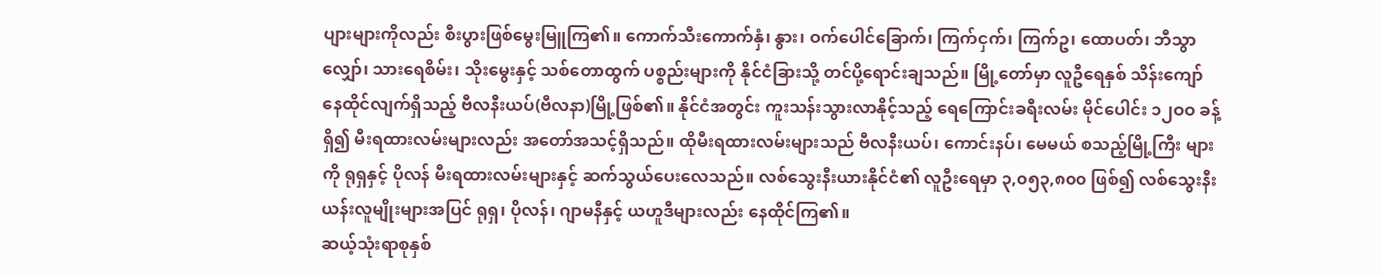ပျားများကိုလည်း စီးပွားဖြစ်မွေးမြူကြ၏။ ကောက်သီးကောက်နှံ၊ နွား၊ ဝက်ပေါင်ခြောက်၊ ကြက်ငှက်၊ ကြက်ဥ၊ ထောပတ်၊ ဘီသွာလျှော်၊ သားရေစိမ်း၊ သိုးမွေးနှင့် သစ်တောထွက် ပစ္စည်းများကို နိုင်ငံခြားသို့ တင်ပို့ရောင်းချသည်။ မြို့တော်မှာ လူဦရေနှစ် သိန်းကျော် နေထိုင်လျက်ရှိသည့် ဗီလနီးယပ်(ဗီလနာ)မြို့ဖြစ်၏။ နိုင်ငံအတွင်း ကူးသန်းသွားလာနိုင့်သည့် ရေကြောင်းခရီးလမ်း မိုင်ပေါင်း ၁၂ဝဝ ခန့်ရှိ၍ မီးရထားလမ်းများလည်း အတော်အသင့်ရှိသည်။ ထိုမီးရထားလမ်းများသည် ဗီလနီးယပ်၊ ကောင်းနပ်၊ မေမယ် စသည့်မြို့ကြီး များကို ရုရှနှင့် ပိုလန် မီးရထားလမ်းများနှင့် ဆက်သွယ်ပေးလေသည်။ လစ်သွေးနီးယားနိုင်ငံ၏ လူဦးရေမှာ ၃,၀၅၃,၈၀၀ ဖြစ်၍ လစ်သွေးနီးယန်းလူမျိုးများအပြင် ရုရှ၊ ပိုလန်၊ ဂျာမနီနှင့် ယဟူဒီများလည်း နေထိုင်ကြ၏။
ဆယ့်သုံးရာစုနှစ်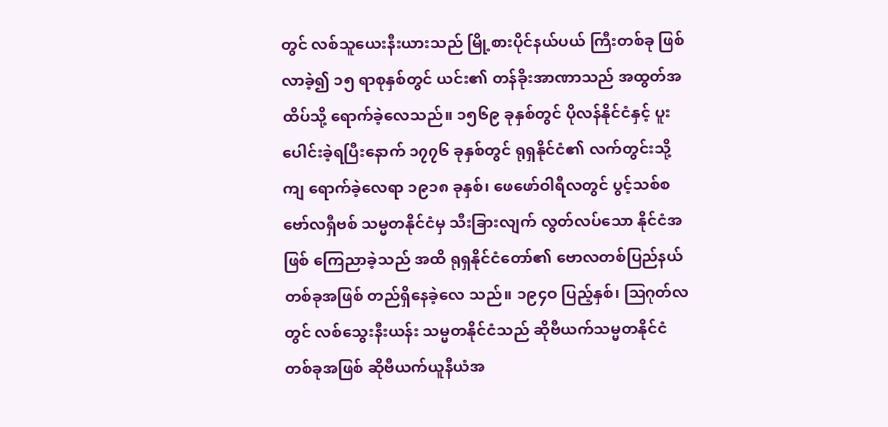တွင် လစ်သူယေးနီးယားသည် မြို့စားပိုင်နယ်ပယ် ကြီးတစ်ခု ဖြစ်လာခဲ့၍ ၁၅ ရာစုနှစ်တွင် ယင်း၏ တန်ခိုးအာဏာသည် အထွတ်အထိပ်သို့ ရောက်ခဲ့လေသည်။ ၁၅၆၉ ခုနှစ်တွင် ပိုလန်နိုင်ငံနှင့် ပူးပေါင်းခဲ့ရပြီးနောက် ၁၇၇၆ ခုနှစ်တွင် ရုရှနိုင်ငံ၏ လက်တွင်းသို့ ကျ ရောက်ခဲ့လေရာ ၁၉၁၈ ခုနှစ်၊ ဖေဖော်ဝါရီလတွင် ပွင့်သစ်စ ဗော်လရှီဗစ် သမ္မတနိုင်ငံမှ သီးခြားလျက် လွတ်လပ်သော နိုင်ငံအဖြစ် ကြေညာခဲ့သည် အထိ ရုရှနိုင်ငံတော်၏ ဗောလတစ်ပြည်နယ်တစ်ခုအဖြစ် တည်ရှိနေခဲ့လေ သည်။ ၁၉၄ဝ ပြည့်နှစ်၊ ဩဂုတ်လတွင် လစ်သွေးနီးယန်း သမ္မတနိုင်ငံသည် ဆိုဗီယက်သမ္မတနိုင်ငံတစ်ခုအဖြစ် ဆိုဗီယက်ယူနီယံအ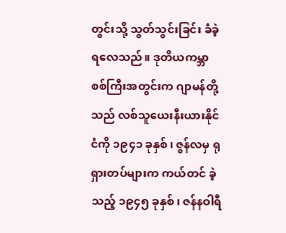တွင်းသို့ သွတ်သွင်းခြင်း ခံခဲ့ရလေသည်။ ဒုတိယကမ္ဘာစစ်ကြီးအတွင်းက ဂျာမန်တို့သည် လစ်သူယေးနီးယားနိုင်ငံကို ၁၉၄၁ ခုနှစ်၊ ဇွန်လမှ ရုရှားတပ်များက ကယ်တင် ခဲ့သည့် ၁၉၄၅ ခုနှစ်၊ ဇန်နဝါရီ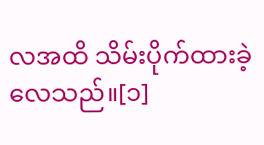လအထိ သိမ်းပိုက်ထားခဲ့လေသည်။[၁]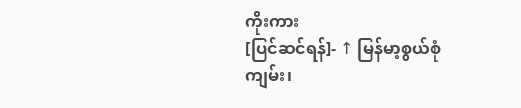ကိုးကား
[ပြင်ဆင်ရန်]- ↑ မြန်မာ့စွယ်စုံကျမ်း၊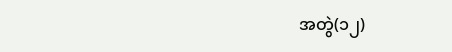အတွဲ(၁၂)